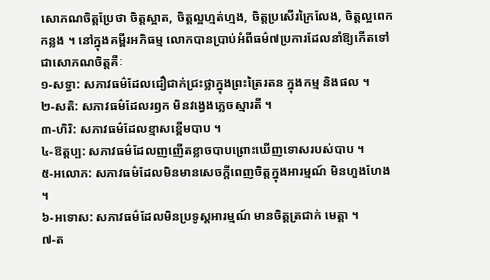សោភណចិត្តប្រែថា ចិត្តស្អាត, ចិត្តល្អហ្មត់ហ្មង, ចិត្តប្រសើរក្រៃលែង, ចិត្តល្អពេកកន្លង ។ នៅក្នុងគម្ពីរអភិធម្ម លោកបានប្រាប់អំពីធម៌៧ប្រការដែលនាំឱ្យកើតទៅជាសោភណចិត្តគឺៈ
១-សទ្ធា: សភាវធម៌ដែលជឿជាក់ជ្រះថ្លាក្នុងព្រះត្រៃរតន ក្នុងកម្ម និងផល ។
២-សតិ: សភាវធម៌ដែលរឭក មិនវង្វេងភ្លេចស្មារតី ។
៣-ហិរិ: សភាវធម៌ដែលខ្មាសខ្ពើមបាប ។
៤-ឱត្តប្ប: សភាវធម៌ដែលញញើតខ្លាចបាបព្រោះឃើញទោសរបស់បាប ។
៥-អលោភ: សភាវធម៌ដែលមិនមានសេចក្ដីពេញចិត្តក្នុងអារម្មណ៍ មិនហួងហែង ។
៦-អទោស: សភាវធម៌ដែលមិនប្រទូស្តអារម្មណ៍ មានចិត្តត្រជាក់ មេត្តា ។
៧-ត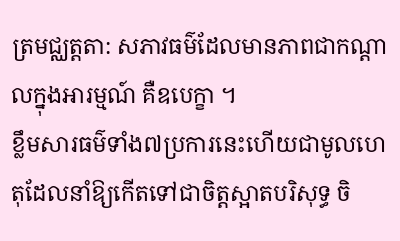ត្រមជ្ឈត្តតា: សភាវធម៌ដែលមានភាពជាកណ្ដាលក្នុងអារម្មណ៍ គឺឧបេក្ខា ។
ខ្លឹមសារធម៌ទាំង៧ប្រការនេះហើយជាមូលហេតុដែលនាំឱ្យកើតទៅជាចិត្តស្អាតបរិសុទ្ធ ចិ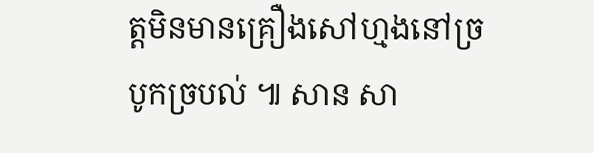ត្តមិនមានគ្រឿងសៅហ្មងនៅច្របូកច្របល់ ៕ សាន សា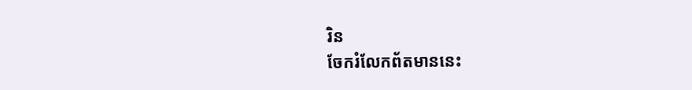រិន
ចែករំលែកព័តមាននេះ